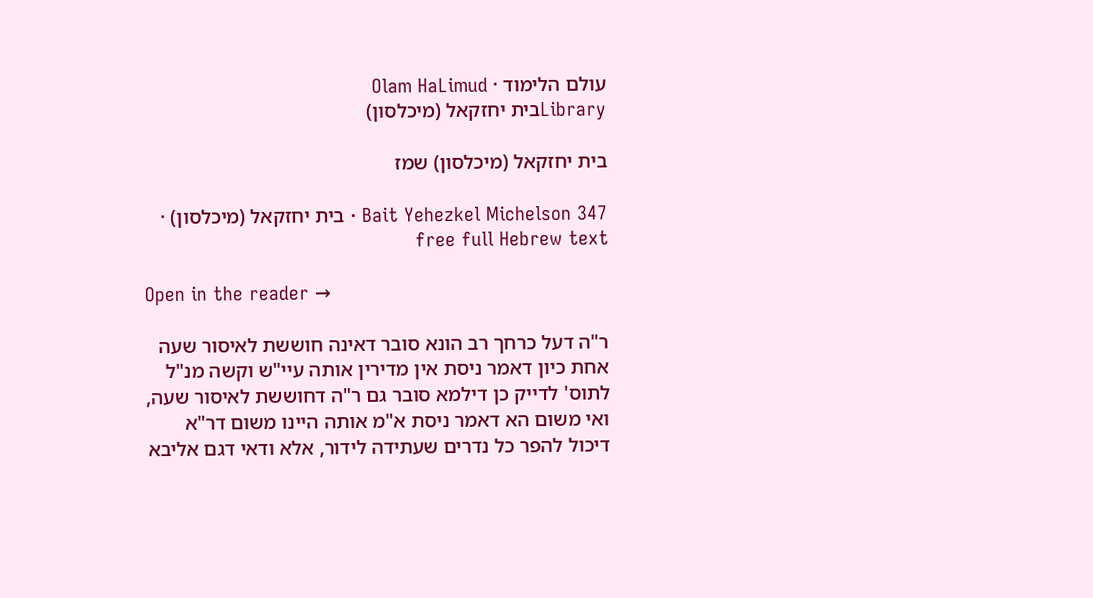עולם הלימוד · Olam HaLimud
Libraryבית יחזקאל (מיכלסון)

בית יחזקאל (מיכלסון) שמז

Bait Yehezkel Michelson 347 · בית יחזקאל (מיכלסון) · free full Hebrew text

Open in the reader →

ר"ה דעל כרחך רב הונא סובר דאינה חוששת לאיסור שעה אחת כיון דאמר ניסת אין מדירין אותה עיי"ש וקשה מנ"ל לתוס' לדייק כן דילמא סובר גם ר"ה דחוששת לאיסור שעה, ואי משום הא דאמר ניסת א"מ אותה היינו משום דר"א דיכול להפר כל נדרים שעתידה לידור, אלא ודאי דגם אליבא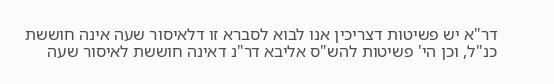דר"א יש פשיטות דצריכין אנו לבוא לסברא זו דלאיסור שעה אינה חוששת כנ"ל, וכן הי' פשיטות להש"ס אליבא דר"נ דאינה חוששת לאיסור שעה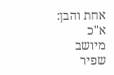אחת והבן: א"כ מיושב שפיר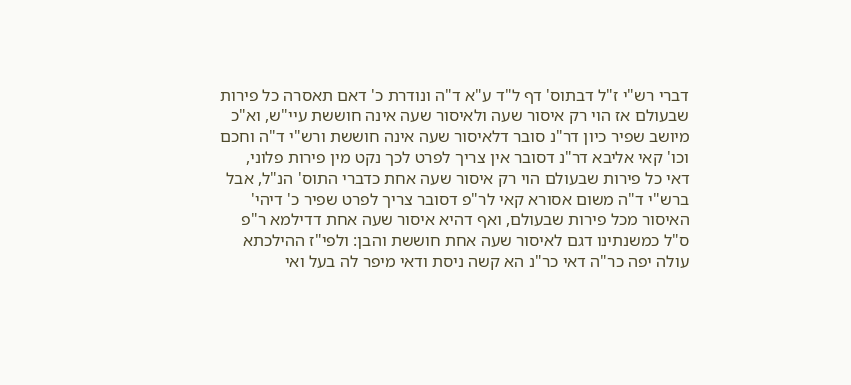דברי רש"י ז"ל דבתוס' דף ל"ד ע"א ד"ה ונודרת כ' דאם תאסרה כל פירות שבעולם אז הוי רק איסור שעה ולאיסור שעה אינה חוששת עיי"ש, וא"כ מיושב שפיר כיון דר"נ סובר דלאיסור שעה אינה חוששת ורש"י ד"ה וחכם וכו' קאי אליבא דר"נ דסובר אין צריך לפרט לכך נקט מין פירות פלוני, דאי כל פירות שבעולם הוי רק איסור שעה אחת כדברי התוס' הנ"ל, אבל ברש"י ד"ה משום אסורא קאי לר"פ דסובר צריך לפרט שפיר כ' דיהי' האיסור מכל פירות שבעולם, ואף דהיא איסור שעה אחת דדילמא ר"פ ס"ל כמשנתינו דגם לאיסור שעה אחת חוששת והבן: ולפי"ז ההילכתא עולה יפה כר"ה דאי כר"נ הא קשה ניסת ודאי מיפר לה בעל ואי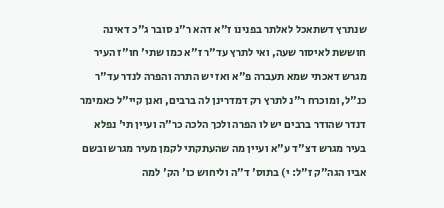שנתרץ דשתאכל לאלתר בפנינו ז"א דהא ר"נ סובר ג"כ דאינה חוששת לאיסור שעה, ואי לתרץ עד"ר ז"א כמו שתי' חו"ז העיר מגרש דאכתי שמא תעברה פ"א ואז יש התרה והפרה לנדר עד"ר כנ"ל, ומוכרח ר"נ לתרץ רק דמדרינן לה ברבים, ואנן קיי"ל כאמימר דנדר שהודר ברבים יש לו הפרה ולכך הלכה כר"ה ועיין תי' נפלא בעיר מגרש דצ"ד ע"א ועיין מה שהעתקתי לקמן מעיר מגרש ובשם אביו הגה"ק ז"ל: י) בתוס' ד"ה וליחוש כו' הק' למה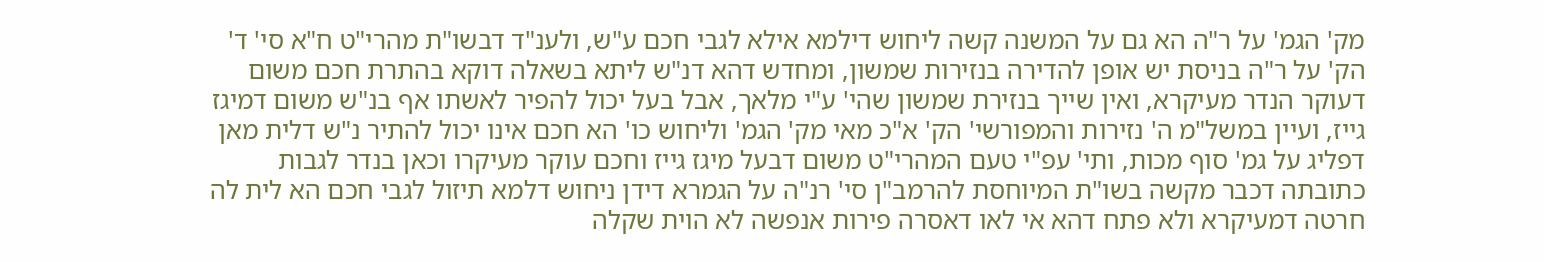מק' הגמ' על ר"ה הא גם על המשנה קשה ליחוש דילמא אילא לגבי חכם ע"ש, ולענ"ד דבשו"ת מהרי"ט ח"א סי' ד' הק' על ר"ה בניסת יש אופן להדירה בנזירות שמשון, ומחדש דהא דנ"ש ליתא בשאלה דוקא בהתרת חכם משום דעוקר הנדר מעיקרא, ואין שייך בנזירת שמשון שהי' ע"י מלאך, אבל בעל יכול להפיר לאשתו אף בנ"ש משום דמיגז גייז, ועיין במשל"מ ה' נזירות והמפורשי' הק' א"כ מאי מק' הגמ' וליחוש כו' הא חכם אינו יכול להתיר נ"ש דלית מאן דפליג על גמ' סוף מכות, ותי' עפ"י טעם המהרי"ט משום דבעל מיגז גייז וחכם עוקר מעיקרו וכאן בנדר לגבות כתובתה דכבר מקשה בשו"ת המיוחסת להרמב"ן סי' רנ"ה על הגמרא דידן ניחוש דלמא תיזול לגבי חכם הא לית לה חרטה דמעיקרא ולא פתח דהא אי לאו דאסרה פירות אנפשה לא הוית שקלה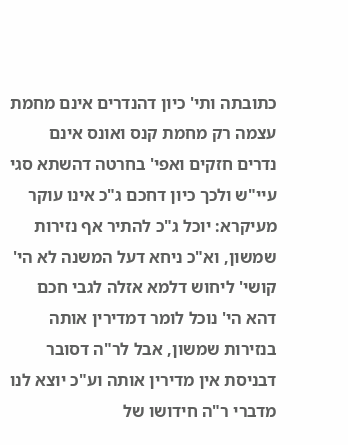כתובתה ותי' כיון דהנדרים אינם מחמת עצמה רק מחמת קנס ואונס אינם נדרים חזקים ואפי' בחרטה דהשתא סגי עיי"ש ולכך כיון דחכם ג"כ אינו עוקר מעיקרא: יוכל ג"כ להתיר אף נזירות שמשון, וא"כ ניחא דעל המשנה לא הי' קושי' ליחוש דלמא אזלה לגבי חכם דהא הי' נוכל לומר דמדירין אותה בנזירות שמשון, אבל לר"ה דסובר דבניסת אין מדירין אותה וע"כ יוצא לנו מדברי ר"ה חידושו של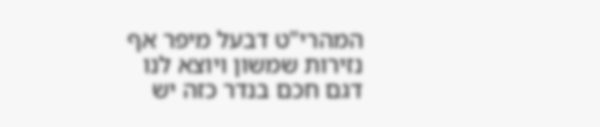המהרי"ט דבעל מיפר אף נזירות שמשון ויוצא לנו דגם חכם בנדר כזה יש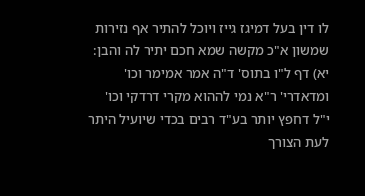לו דין בעל דמיגז גייז ויוכל להתיר אף נזירות שמשון א"כ מקשה שמא חכם יתיר לה והבן: יא) דף ל"ו בתוס' ד"ה אמר אמימר וכו' ומדאדרי' ר"א נמי לההוא מקרי דרדקי וכו' י"ל דחפץ יותר בע"ד רבים בכדי שיועיל היתר לעת הצורך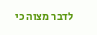לדבר מצוה כי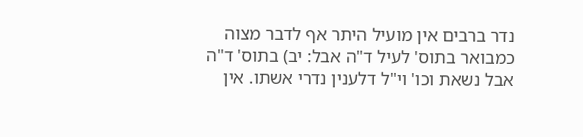נדר ברבים אין מועיל היתר אף לדבר מצוה כמבואר בתוס' לעיל ד"ה אבל: יב) בתוס' ד"ה אבל נשאת וכו' וי"ל דלענין נדרי אשתו. אין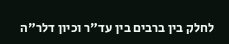לחלק בין ברבים בין עד"ר וכיון דלר"ה